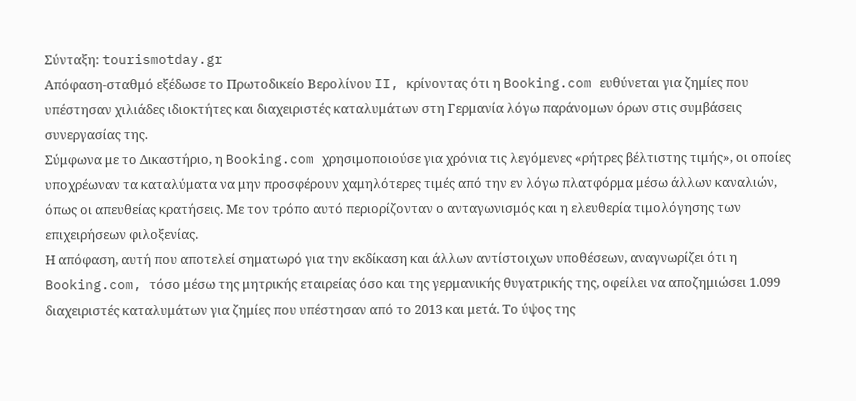Σύνταξη: tourismotday.gr
Απόφαση-σταθμό εξέδωσε το Πρωτοδικείο Βερολίνου II, κρίνοντας ότι η Booking.com ευθύνεται για ζημίες που υπέστησαν χιλιάδες ιδιοκτήτες και διαχειριστές καταλυμάτων στη Γερμανία λόγω παράνομων όρων στις συμβάσεις συνεργασίας της.
Σύμφωνα με το Δικαστήριο, η Booking.com χρησιμοποιούσε για χρόνια τις λεγόμενες «ρήτρες βέλτιστης τιμής», οι οποίες υποχρέωναν τα καταλύματα να μην προσφέρουν χαμηλότερες τιμές από την εν λόγω πλατφόρμα μέσω άλλων καναλιών, όπως οι απευθείας κρατήσεις. Με τον τρόπο αυτό περιορίζονταν ο ανταγωνισμός και η ελευθερία τιμολόγησης των επιχειρήσεων φιλοξενίας.
Η απόφαση, αυτή που αποτελεί σηματωρό για την εκδίκαση και άλλων αντίστοιχων υποθέσεων, αναγνωρίζει ότι η Booking.com, τόσο μέσω της μητρικής εταιρείας όσο και της γερμανικής θυγατρικής της, οφείλει να αποζημιώσει 1.099 διαχειριστές καταλυμάτων για ζημίες που υπέστησαν από το 2013 και μετά. Το ύψος της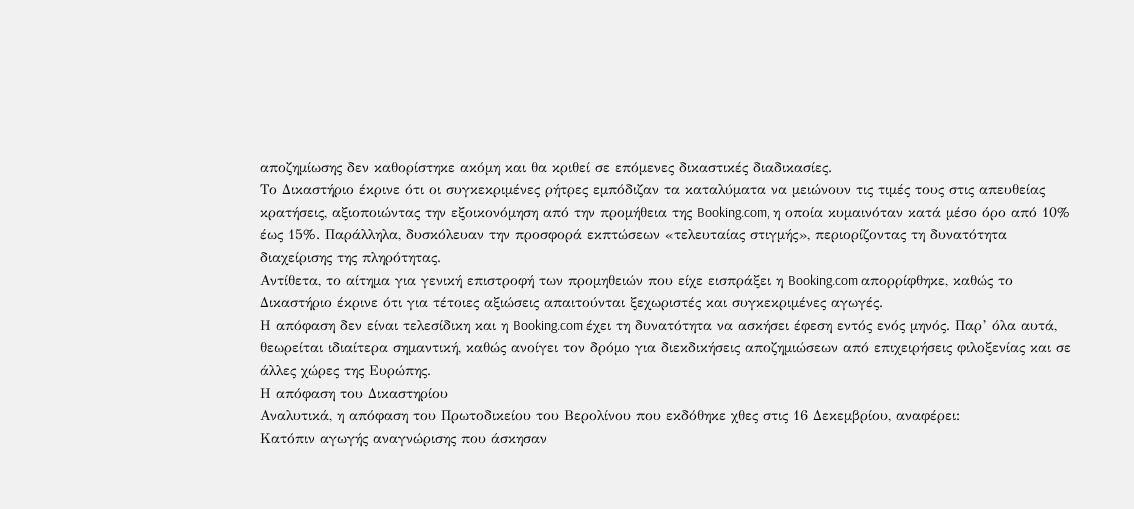αποζημίωσης δεν καθορίστηκε ακόμη και θα κριθεί σε επόμενες δικαστικές διαδικασίες.
Το Δικαστήριο έκρινε ότι οι συγκεκριμένες ρήτρες εμπόδιζαν τα καταλύματα να μειώνουν τις τιμές τους στις απευθείας κρατήσεις, αξιοποιώντας την εξοικονόμηση από την προμήθεια της Booking.com, η οποία κυμαινόταν κατά μέσο όρο από 10% έως 15%. Παράλληλα, δυσκόλευαν την προσφορά εκπτώσεων «τελευταίας στιγμής», περιορίζοντας τη δυνατότητα διαχείρισης της πληρότητας.
Αντίθετα, το αίτημα για γενική επιστροφή των προμηθειών που είχε εισπράξει η Booking.com απορρίφθηκε, καθώς το Δικαστήριο έκρινε ότι για τέτοιες αξιώσεις απαιτούνται ξεχωριστές και συγκεκριμένες αγωγές.
Η απόφαση δεν είναι τελεσίδικη και η Booking.com έχει τη δυνατότητα να ασκήσει έφεση εντός ενός μηνός. Παρ’ όλα αυτά, θεωρείται ιδιαίτερα σημαντική, καθώς ανοίγει τον δρόμο για διεκδικήσεις αποζημιώσεων από επιχειρήσεις φιλοξενίας και σε άλλες χώρες της Ευρώπης.
Η απόφαση του Δικαστηρίου
Αναλυτικά, η απόφαση του Πρωτοδικείου του Βερολίνου που εκδόθηκε χθες στις 16 Δεκεμβρίου, αναφέρει:
Κατόπιν αγωγής αναγνώρισης που άσκησαν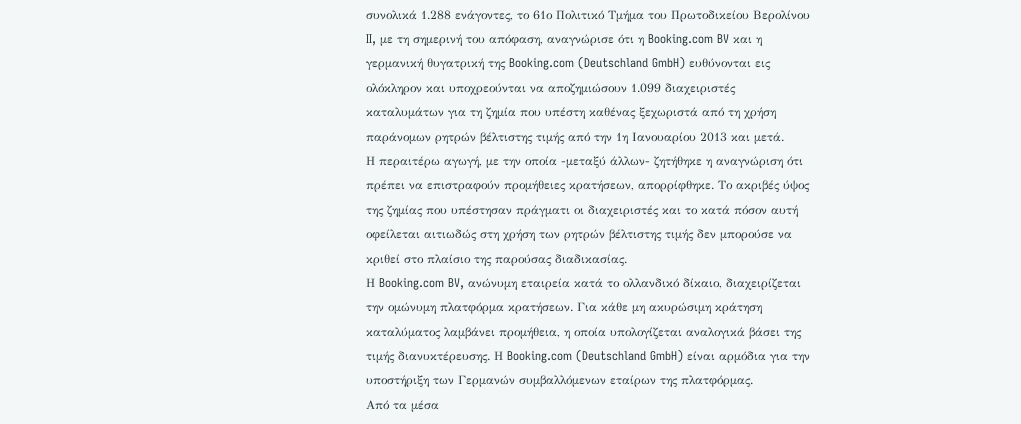συνολικά 1.288 ενάγοντες, το 61ο Πολιτικό Τμήμα του Πρωτοδικείου Βερολίνου II, με τη σημερινή του απόφαση, αναγνώρισε ότι η Booking.com BV και η γερμανική θυγατρική της Booking.com (Deutschland GmbH) ευθύνονται εις ολόκληρον και υποχρεούνται να αποζημιώσουν 1.099 διαχειριστές καταλυμάτων για τη ζημία που υπέστη καθένας ξεχωριστά από τη χρήση παράνομων ρητρών βέλτιστης τιμής από την 1η Ιανουαρίου 2013 και μετά.
Η περαιτέρω αγωγή, με την οποία -μεταξύ άλλων- ζητήθηκε η αναγνώριση ότι πρέπει να επιστραφούν προμήθειες κρατήσεων, απορρίφθηκε. Το ακριβές ύψος της ζημίας που υπέστησαν πράγματι οι διαχειριστές και το κατά πόσον αυτή οφείλεται αιτιωδώς στη χρήση των ρητρών βέλτιστης τιμής δεν μπορούσε να κριθεί στο πλαίσιο της παρούσας διαδικασίας.
Η Booking.com BV, ανώνυμη εταιρεία κατά το ολλανδικό δίκαιο, διαχειρίζεται την ομώνυμη πλατφόρμα κρατήσεων. Για κάθε μη ακυρώσιμη κράτηση καταλύματος λαμβάνει προμήθεια, η οποία υπολογίζεται αναλογικά βάσει της τιμής διανυκτέρευσης. Η Booking.com (Deutschland GmbH) είναι αρμόδια για την υποστήριξη των Γερμανών συμβαλλόμενων εταίρων της πλατφόρμας.
Από τα μέσα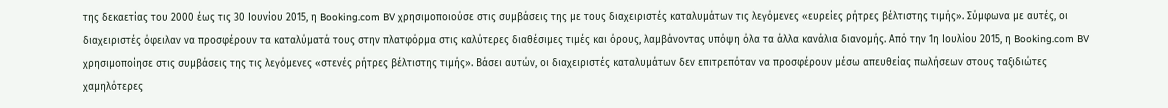της δεκαετίας του 2000 έως τις 30 Ιουνίου 2015, η Booking.com BV χρησιμοποιούσε στις συμβάσεις της με τους διαχειριστές καταλυμάτων τις λεγόμενες «ευρείες ρήτρες βέλτιστης τιμής». Σύμφωνα με αυτές, οι διαχειριστές όφειλαν να προσφέρουν τα καταλύματά τους στην πλατφόρμα στις καλύτερες διαθέσιμες τιμές και όρους, λαμβάνοντας υπόψη όλα τα άλλα κανάλια διανομής. Από την 1η Ιουλίου 2015, η Booking.com BV χρησιμοποίησε στις συμβάσεις της τις λεγόμενες «στενές ρήτρες βέλτιστης τιμής». Βάσει αυτών, οι διαχειριστές καταλυμάτων δεν επιτρεπόταν να προσφέρουν μέσω απευθείας πωλήσεων στους ταξιδιώτες χαμηλότερες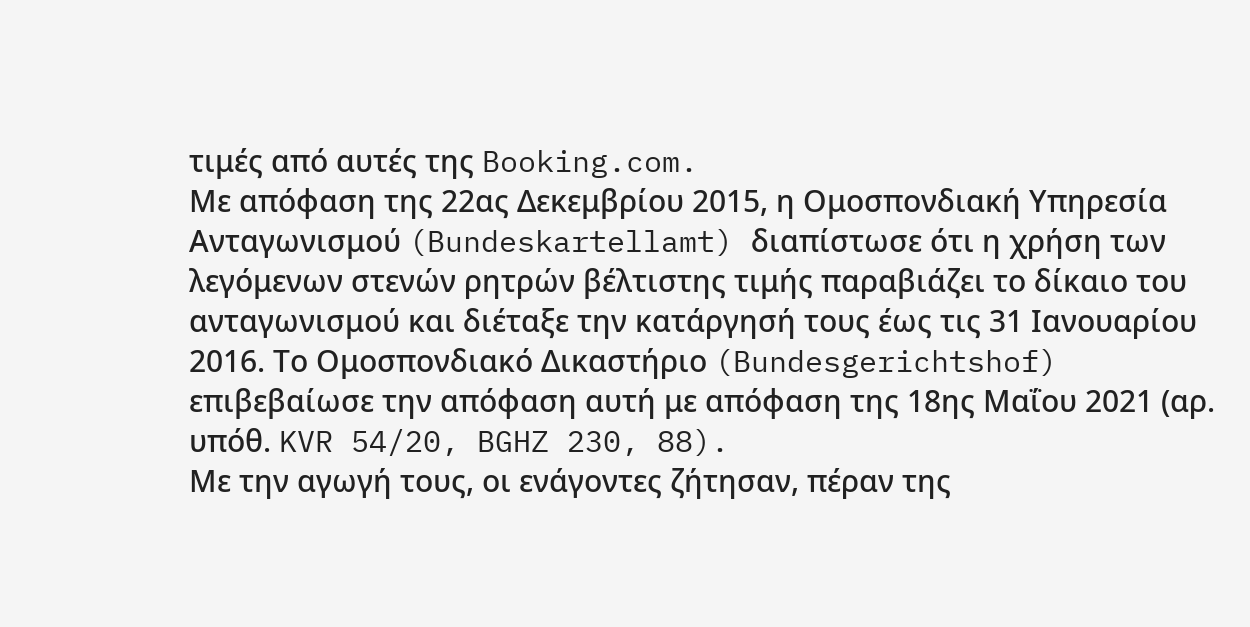τιμές από αυτές της Booking.com.
Με απόφαση της 22ας Δεκεμβρίου 2015, η Ομοσπονδιακή Υπηρεσία Ανταγωνισμού (Bundeskartellamt) διαπίστωσε ότι η χρήση των λεγόμενων στενών ρητρών βέλτιστης τιμής παραβιάζει το δίκαιο του ανταγωνισμού και διέταξε την κατάργησή τους έως τις 31 Ιανουαρίου 2016. Το Ομοσπονδιακό Δικαστήριο (Bundesgerichtshof) επιβεβαίωσε την απόφαση αυτή με απόφαση της 18ης Μαΐου 2021 (αρ. υπόθ. KVR 54/20, BGHZ 230, 88).
Με την αγωγή τους, οι ενάγοντες ζήτησαν, πέραν της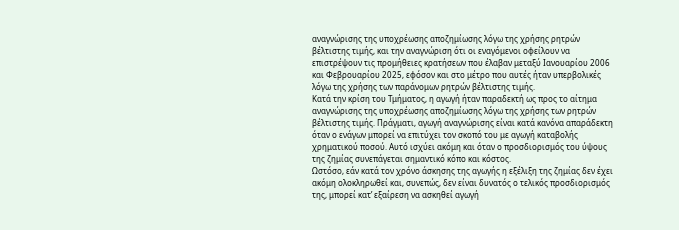αναγνώρισης της υποχρέωσης αποζημίωσης λόγω της χρήσης ρητρών βέλτιστης τιμής, και την αναγνώριση ότι οι εναγόμενοι οφείλουν να επιστρέψουν τις προμήθειες κρατήσεων που έλαβαν μεταξύ Ιανουαρίου 2006 και Φεβρουαρίου 2025, εφόσον και στο μέτρο που αυτές ήταν υπερβολικές λόγω της χρήσης των παράνομων ρητρών βέλτιστης τιμής.
Κατά την κρίση του Τμήματος, η αγωγή ήταν παραδεκτή ως προς το αίτημα αναγνώρισης της υποχρέωσης αποζημίωσης λόγω της χρήσης των ρητρών βέλτιστης τιμής. Πράγματι, αγωγή αναγνώρισης είναι κατά κανόνα απαράδεκτη όταν ο ενάγων μπορεί να επιτύχει τον σκοπό του με αγωγή καταβολής χρηματικού ποσού. Αυτό ισχύει ακόμη και όταν ο προσδιορισμός του ύψους της ζημίας συνεπάγεται σημαντικό κόπο και κόστος.
Ωστόσο, εάν κατά τον χρόνο άσκησης της αγωγής η εξέλιξη της ζημίας δεν έχει ακόμη ολοκληρωθεί και, συνεπώς, δεν είναι δυνατός ο τελικός προσδιορισμός της, μπορεί κατ’ εξαίρεση να ασκηθεί αγωγή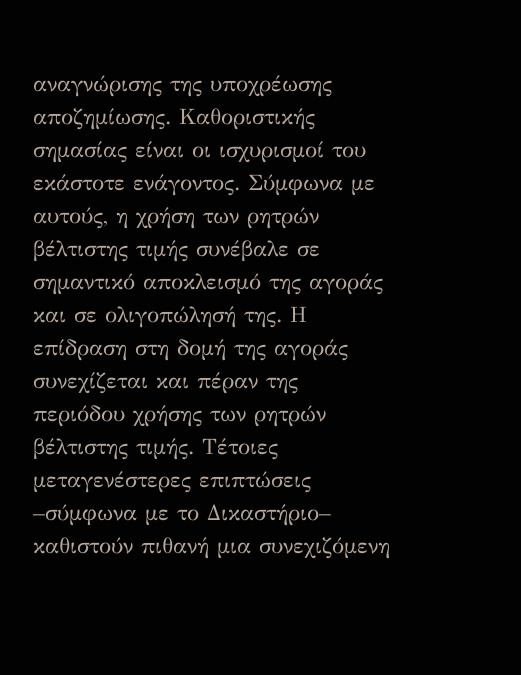αναγνώρισης της υποχρέωσης αποζημίωσης. Καθοριστικής σημασίας είναι οι ισχυρισμοί του εκάστοτε ενάγοντος. Σύμφωνα με αυτούς, η χρήση των ρητρών βέλτιστης τιμής συνέβαλε σε σημαντικό αποκλεισμό της αγοράς και σε ολιγοπώλησή της. Η επίδραση στη δομή της αγοράς συνεχίζεται και πέραν της περιόδου χρήσης των ρητρών βέλτιστης τιμής. Τέτοιες μεταγενέστερες επιπτώσεις –σύμφωνα με το Δικαστήριο– καθιστούν πιθανή μια συνεχιζόμενη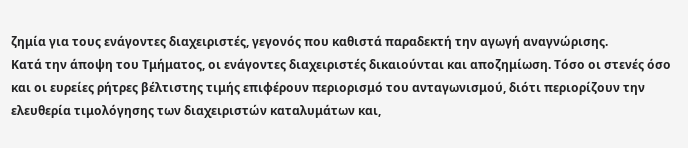ζημία για τους ενάγοντες διαχειριστές, γεγονός που καθιστά παραδεκτή την αγωγή αναγνώρισης.
Κατά την άποψη του Τμήματος, οι ενάγοντες διαχειριστές δικαιούνται και αποζημίωση. Τόσο οι στενές όσο και οι ευρείες ρήτρες βέλτιστης τιμής επιφέρουν περιορισμό του ανταγωνισμού, διότι περιορίζουν την ελευθερία τιμολόγησης των διαχειριστών καταλυμάτων και,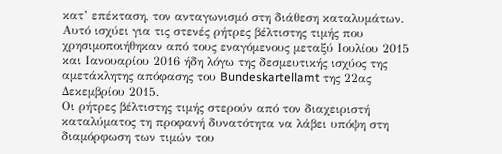κατ’ επέκταση, τον ανταγωνισμό στη διάθεση καταλυμάτων. Αυτό ισχύει για τις στενές ρήτρες βέλτιστης τιμής που χρησιμοποιήθηκαν από τους εναγόμενους μεταξύ Ιουλίου 2015 και Ιανουαρίου 2016 ήδη λόγω της δεσμευτικής ισχύος της αμετάκλητης απόφασης του Bundeskartellamt της 22ας Δεκεμβρίου 2015.
Οι ρήτρες βέλτιστης τιμής στερούν από τον διαχειριστή καταλύματος τη προφανή δυνατότητα να λάβει υπόψη στη διαμόρφωση των τιμών του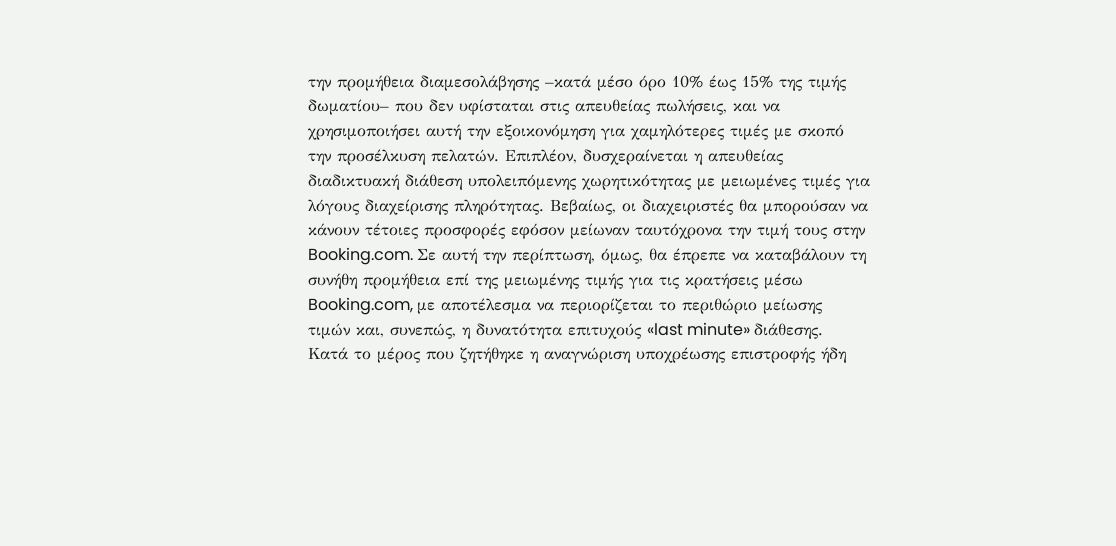την προμήθεια διαμεσολάβησης –κατά μέσο όρο 10% έως 15% της τιμής δωματίου– που δεν υφίσταται στις απευθείας πωλήσεις, και να χρησιμοποιήσει αυτή την εξοικονόμηση για χαμηλότερες τιμές με σκοπό την προσέλκυση πελατών. Επιπλέον, δυσχεραίνεται η απευθείας διαδικτυακή διάθεση υπολειπόμενης χωρητικότητας με μειωμένες τιμές για λόγους διαχείρισης πληρότητας. Βεβαίως, οι διαχειριστές θα μπορούσαν να κάνουν τέτοιες προσφορές εφόσον μείωναν ταυτόχρονα την τιμή τους στην Booking.com. Σε αυτή την περίπτωση, όμως, θα έπρεπε να καταβάλουν τη συνήθη προμήθεια επί της μειωμένης τιμής για τις κρατήσεις μέσω Booking.com, με αποτέλεσμα να περιορίζεται το περιθώριο μείωσης τιμών και, συνεπώς, η δυνατότητα επιτυχούς «last minute» διάθεσης.
Κατά το μέρος που ζητήθηκε η αναγνώριση υποχρέωσης επιστροφής ήδη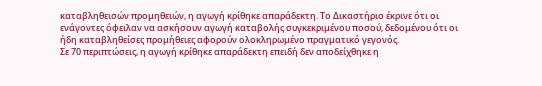καταβληθεισών προμηθειών, η αγωγή κρίθηκε απαράδεκτη. Το Δικαστήριο έκρινε ότι οι ενάγοντες όφειλαν να ασκήσουν αγωγή καταβολής συγκεκριμένου ποσού, δεδομένου ότι οι ήδη καταβληθείσες προμήθειες αφορούν ολοκληρωμένο πραγματικό γεγονός.
Σε 70 περιπτώσεις, η αγωγή κρίθηκε απαράδεκτη επειδή δεν αποδείχθηκε η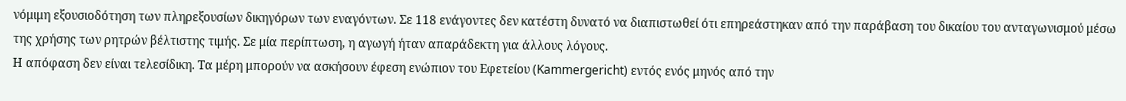νόμιμη εξουσιοδότηση των πληρεξουσίων δικηγόρων των εναγόντων. Σε 118 ενάγοντες δεν κατέστη δυνατό να διαπιστωθεί ότι επηρεάστηκαν από την παράβαση του δικαίου του ανταγωνισμού μέσω της χρήσης των ρητρών βέλτιστης τιμής. Σε μία περίπτωση, η αγωγή ήταν απαράδεκτη για άλλους λόγους.
Η απόφαση δεν είναι τελεσίδικη. Τα μέρη μπορούν να ασκήσουν έφεση ενώπιον του Εφετείου (Kammergericht) εντός ενός μηνός από την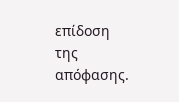επίδοση της απόφασης.